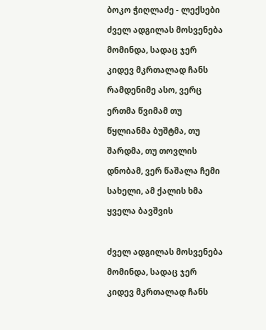ბოკო ჭიღლაძე - ლექსები
ძველ ადგილას მოსვენება მომინდა, სადაც ჯერ კიდევ მკრთალად ჩანს რამდენიმე ასო, ვერც ერთმა წვიმამ თუ წყლიანმა ბუშტმა, თუ შარდმა, თუ თოვლის დნობამ, ვერ წაშალა ჩემი სახელი, ამ ქალის ხმა ყველა ბავშვის

ძველ ადგილას მოსვენება მომინდა, სადაც ჯერ კიდევ მკრთალად ჩანს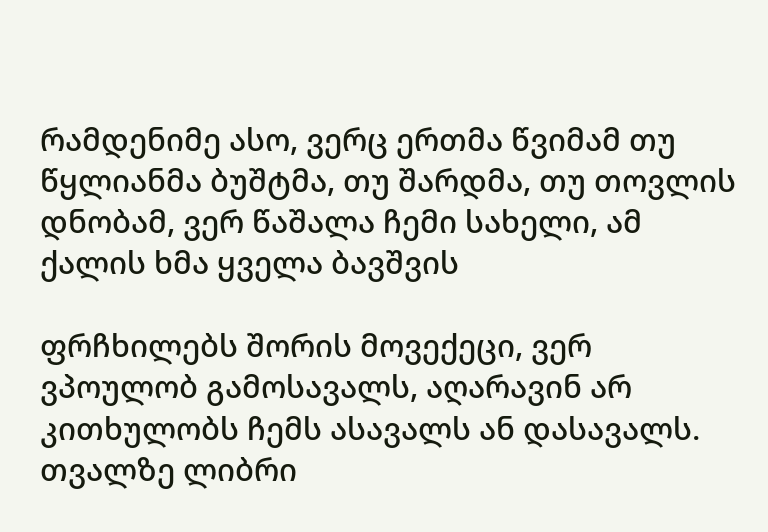რამდენიმე ასო, ვერც ერთმა წვიმამ თუ წყლიანმა ბუშტმა, თუ შარდმა, თუ თოვლის დნობამ, ვერ წაშალა ჩემი სახელი, ამ ქალის ხმა ყველა ბავშვის

ფრჩხილებს შორის მოვექეცი, ვერ ვპოულობ გამოსავალს, აღარავინ არ კითხულობს ჩემს ასავალს ან დასავალს. თვალზე ლიბრი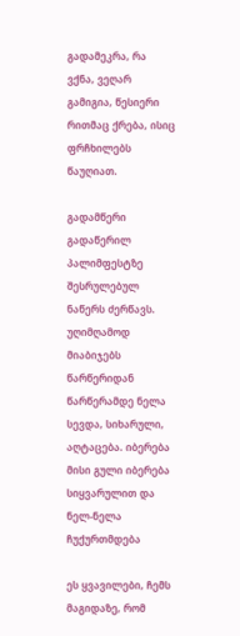გადამეკრა, რა ვქნა, ვეღარ გამიგია, წესიერი რითმაც ქრება, ისიც ფრჩხილებს წაუღიათ.

გადამწერი გადაწერილ პალიმფესტზე შესრულებულ ნაწერს ძერწავს. უღიმღამოდ მიაბიჯებს წარწერიდან წარწერამდე ნელა სევდა, სიხარული, აღტაცება. იბერება მისი გული იბერება სიყვარულით და ნელ-ნელა ჩუქურთმდება

ეს ყვავილები, ჩემს მაგიდაზე, რომ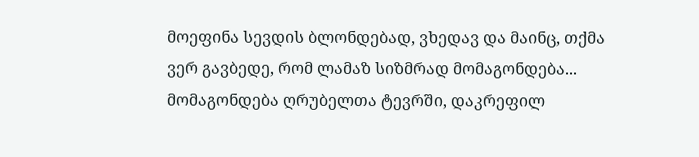მოეფინა სევდის ბლონდებად, ვხედავ და მაინც, თქმა ვერ გავბედე, რომ ლამაზ სიზმრად მომაგონდება... მომაგონდება ღრუბელთა ტევრში, დაკრეფილ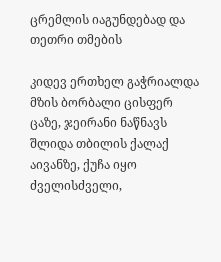ცრემლის იაგუნდებად და თეთრი თმების

კიდევ ერთხელ გაჭრიალდა მზის ბორბალი ცისფერ ცაზე, ჯეირანი ნაწნავს შლიდა თბილის ქალაქ აივანზე, ქუჩა იყო ძველისძველი,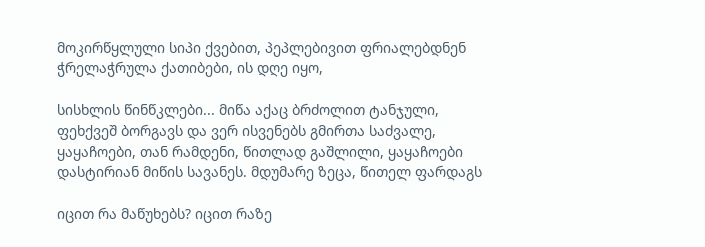მოკირწყლული სიპი ქვებით, პეპლებივით ფრიალებდნენ ჭრელაჭრულა ქათიბები, ის დღე იყო,

სისხლის წინწკლები... მიწა აქაც ბრძოლით ტანჯული, ფეხქვეშ ბორგავს და ვერ ისვენებს გმირთა საძვალე, ყაყაჩოები, თან რამდენი, წითლად გაშლილი, ყაყაჩოები დასტირიან მიწის სავანეს. მდუმარე ზეცა, წითელ ფარდაგს

იცით რა მაწუხებს? იცით რაზე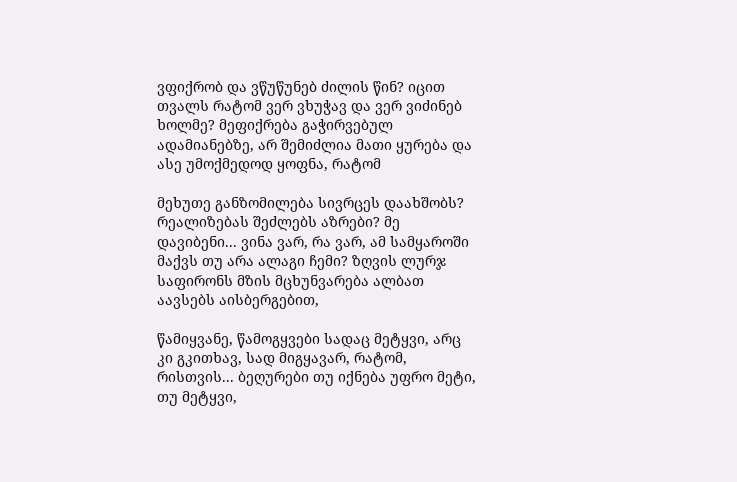ვფიქრობ და ვწუწუნებ ძილის წინ? იცით თვალს რატომ ვერ ვხუჭავ და ვერ ვიძინებ ხოლმე? მეფიქრება გაჭირვებულ ადამიანებზე, არ შემიძლია მათი ყურება და ასე უმოქმედოდ ყოფნა, რატომ

მეხუთე განზომილება სივრცეს დაახშობს? რეალიზებას შეძლებს აზრები? მე დავიბენი... ვინა ვარ, რა ვარ, ამ სამყაროში მაქვს თუ არა ალაგი ჩემი? ზღვის ლურჯ საფირონს მზის მცხუნვარება ალბათ აავსებს აისბერგებით,

წამიყვანე, წამოგყვები სადაც მეტყვი, არც კი გკითხავ, სად მიგყავარ, რატომ, რისთვის... ბეღურები თუ იქნება უფრო მეტი, თუ მეტყვი,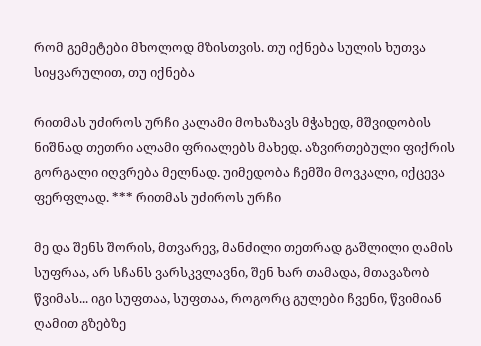რომ გემეტები მხოლოდ მზისთვის. თუ იქნება სულის ხუთვა სიყვარულით, თუ იქნება

რითმას უძიროს ურჩი კალამი მოხაზავს მჭახედ, მშვიდობის ნიშნად თეთრი ალამი ფრიალებს მახედ. აზვირთებული ფიქრის გორგალი იღვრება მელნად. უიმედობა ჩემში მოვკალი, იქცევა ფერფლად. *** რითმას უძიროს ურჩი

მე და შენს შორის, მთვარევ, მანძილი თეთრად გაშლილი ღამის სუფრაა, არ სჩანს ვარსკვლავნი, შენ ხარ თამადა, მთავაზობ წვიმას... იგი სუფთაა, სუფთაა, როგორც გულები ჩვენი, წვიმიან ღამით გზებზე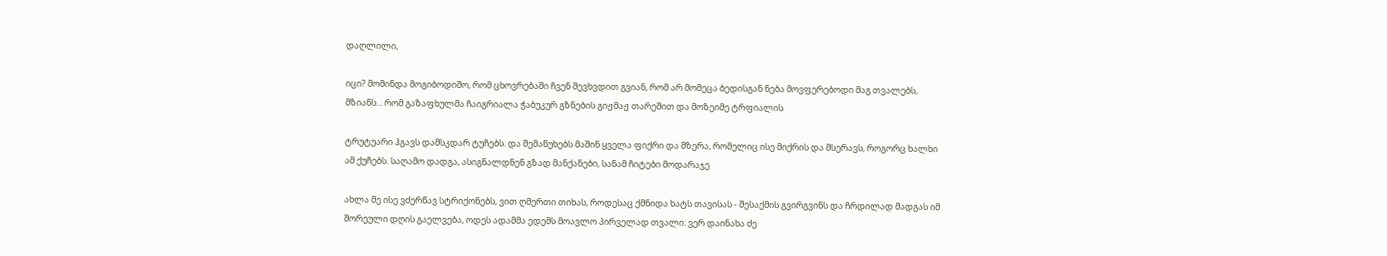დაღლილი,

იცი? მომინდა მოგიბოდიშო, რომ ცხოვრებაში ჩვენ შევხვდით გვიან, რომ არ მომეცა ბედისგან ნება მოვფერებოდი მაგ თვალებს, მზიანს... რომ გაზაფხულმა ჩაიგრიალა ჭაბუკურ გზნების გიჟმაჟ თარეშით და მოზეიმე ტრფიალის

ტრუტუარი ჰგავს დამსკდარ ტუჩებს. და შემაწუხებს მაშინ ყველა ფიქრი და მზერა, რომელიც ისე მიქრის და მსერავს, როგორც ხალხი ამ ქუჩებს. საღამო დადგა, ასიგნალდნენ გზად მანქანები, სანამ ჩიტები მოდარაჯე

ახლა მე ისე ვძერწავ სტრიქონებს, ვით ღმერთი თიხას, როდესაც ქმნიდა ხატს თავისას - შესაქმის გვირგვინს და ჩრდილად მადგას იმ შორეული დღის გაელვება, ოდეს ადამმა ედემს მოავლო პირველად თვალი: ვერ დაინახა ძე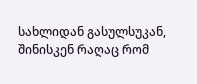სახლიდან გასულსუკან, შინისკენ რაღაც რომ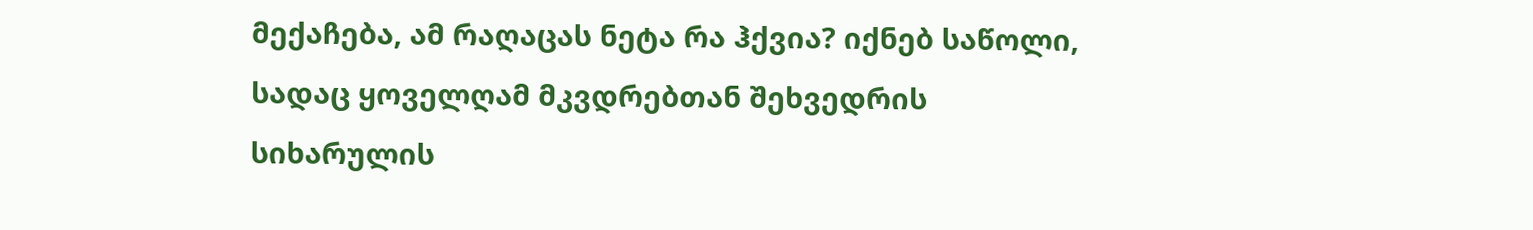მექაჩება, ამ რაღაცას ნეტა რა ჰქვია? იქნებ საწოლი, სადაც ყოველღამ მკვდრებთან შეხვედრის სიხარულის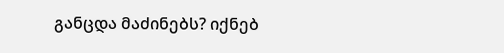განცდა მაძინებს? იქნებ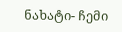ნახატი- ჩემი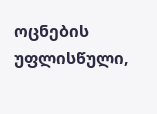ოცნების უფლისწული,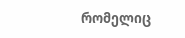რომელიც